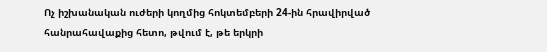Ոչ իշխանական ուժերի կողմից հոկտեմբերի 24-ին հրավիրված հանրահավաքից հետո, թվում է, թե երկրի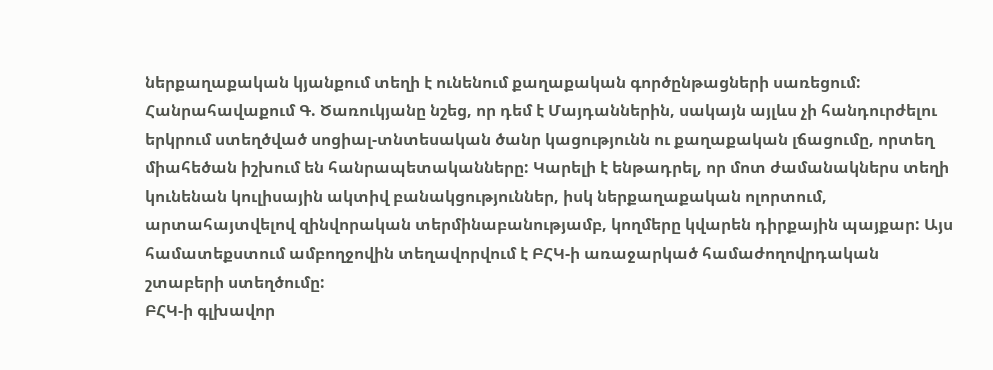ներքաղաքական կյանքում տեղի է ունենում քաղաքական գործընթացների սառեցում: Հանրահավաքում Գ. Ծառուկյանը նշեց, որ դեմ է Մայդաններին, սակայն այլևս չի հանդուրժելու երկրում ստեղծված սոցիալ-տնտեսական ծանր կացությունն ու քաղաքական լճացումը, որտեղ միահեծան իշխում են հանրապետականները: Կարելի է ենթադրել, որ մոտ ժամանակներս տեղի կունենան կուլիսային ակտիվ բանակցություններ, իսկ ներքաղաքական ոլորտում, արտահայտվելով զինվորական տերմինաբանությամբ, կողմերը կվարեն դիրքային պայքար: Այս համատեքստում ամբողջովին տեղավորվում է ԲՀԿ-ի առաջարկած համաժողովրդական շտաբերի ստեղծումը:
ԲՀԿ-ի գլխավոր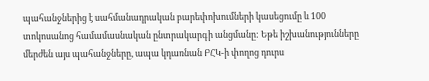պահանջներից է սահմանադրական բարեփոխումների կասեցումը և 100 տոկոսանոց համամասնական ընտրակարգի անցմանը: Եթե իշխանությունները մերժեն այս պահանջները, ապա կդառնան ԲՀԿ-ի փողոց դուրս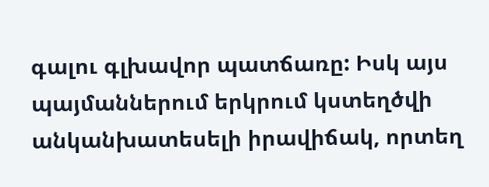գալու գլխավոր պատճառը: Իսկ այս պայմաններում երկրում կստեղծվի անկանխատեսելի իրավիճակ, որտեղ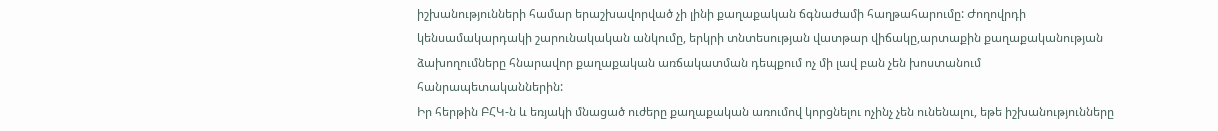իշխանությունների համար երաշխավորված չի լինի քաղաքական ճգնաժամի հաղթահարումը: Ժողովրդի կենսամակարդակի շարունակական անկումը, երկրի տնտեսության վատթար վիճակը,արտաքին քաղաքականության ձախողումները հնարավոր քաղաքական առճակատման դեպքում ոչ մի լավ բան չեն խոստանում հանրապետականներին:
Իր հերթին ԲՀԿ-ն և եռյակի մնացած ուժերը քաղաքական առումով կորցնելու ոչինչ չեն ունենալու, եթե իշխանությունները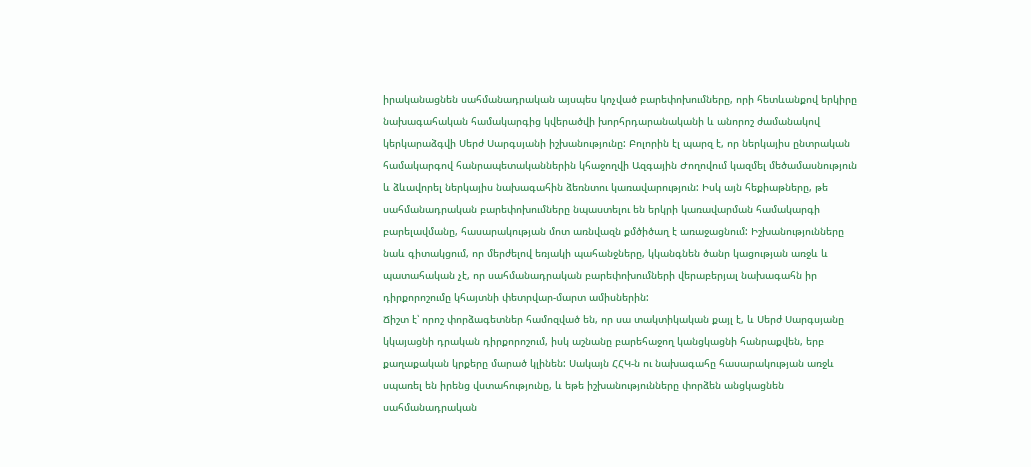իրականացնեն սահմանադրական այսպես կոչված բարեփոխումները, որի հետևանքով երկիրը նախագահական համակարգից կվերածվի խորհրդարանականի և անորոշ ժամանակով կերկարաձգվի Սերժ Սարգսյանի իշխանությունը: Բոլորին էլ պարզ է, որ ներկայիս ընտրական համակարգով հանրապետականներին կհաջողվի Ազգային Ժողովում կազմել մեծամասնություն և ձևավորել ներկայիս նախագահին ձեռնտու կառավարություն: Իսկ այն հեքիաթները, թե սահմանադրական բարեփոխումները նպաստելու են երկրի կառավարման համակարգի բարելավմանը, հասարակության մոտ առնվազն քմծիծաղ է առաջացնում: Իշխանությունները նաև գիտակցում, որ մերժելով եռյակի պահանջները, կկանգնեն ծանր կացության առջև և պատահական չէ, որ սահմանադրական բարեփոխումների վերաբերյալ նախագահն իր դիրքորոշումը կհայտնի փետրվար-մարտ ամիսներին:
Ճիշտ է՝ որոշ փորձագետներ համոզված են, որ սա տակտիկական քայլ է, և Սերժ Սարգսյանը կկայացնի դրական դիրքորոշում, իսկ աշնանը բարեհաջող կանցկացնի հանրաքվեն, երբ քաղաքական կրքերը մարած կլինեն: Սակայն ՀՀԿ-ն ու նախագահը հասարակության առջև սպառել են իրենց վստահությունը, և եթե իշխանությունները փորձեն անցկացնեն սահմանադրական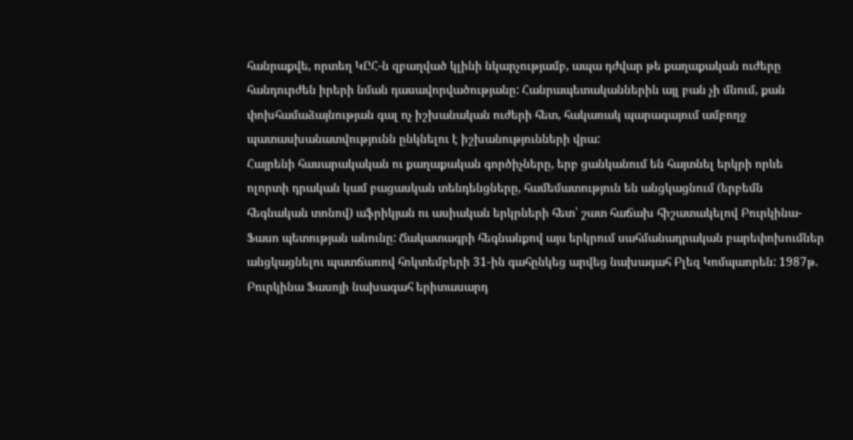հանրաքվե, որտեղ ԿԸՀ-ն զբաղված կլինի նկարչությամբ, ապա դժվար թե քաղաքական ուժերը հանդուրժեն իրերի նման դասավորվածությանը: Հանրապետականներին այլ բան չի մնում, քան փոխհամաձայնության գալ ոչ իշխանական ուժերի հետ, հակառակ պարագայում ամբողջ պատասխանատվությունն ընկնելու է իշխանությունների վրա:
Հայրենի հասարակական ու քաղաքական գործիչները, երբ ցանկանում են հայտնել երկրի որևե ոլորտի դրական կամ բացասկան տենդենցները, համեմատություն են անցկացնում (երբեմն հեգնական տոնով) աֆրիկյան ու ասիական երկրների հետ՝ շատ հաճախ հիշատակելով Բուրկինա-Ֆասո պետության անունը: Ճակատագրի հեգնանքով այս երկրում սահմանադրական բարեփոխումներ անցկացնելու պատճառով հոկտեմբերի 31-ին գահընկեց արվեց նախագահ Բլեզ Կոմպաորեն: 1987թ. Բուրկինա Ֆասոյի նախագահ երիտասարդ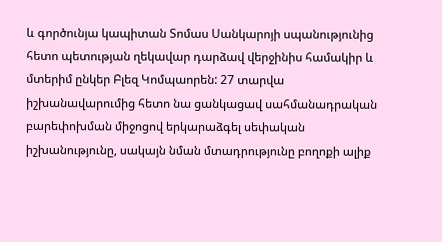և գործունյա կապիտան Տոմաս Սանկարոյի սպանությունից հետո պետության ղեկավար դարձավ վերջինիս համակիր և մտերիմ ընկեր Բլեզ Կոմպաորեն: 27 տարվա իշխանավարումից հետո նա ցանկացավ սահմանադրական բարեփոխման միջոցով երկարաձգել սեփական իշխանությունը, սակայն նման մտադրությունը բողոքի ալիք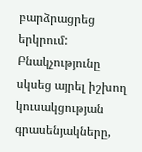բարձրացրեց երկրում: Բնակչությունը սկսեց այրել իշխող կուսակցության գրասենյակները,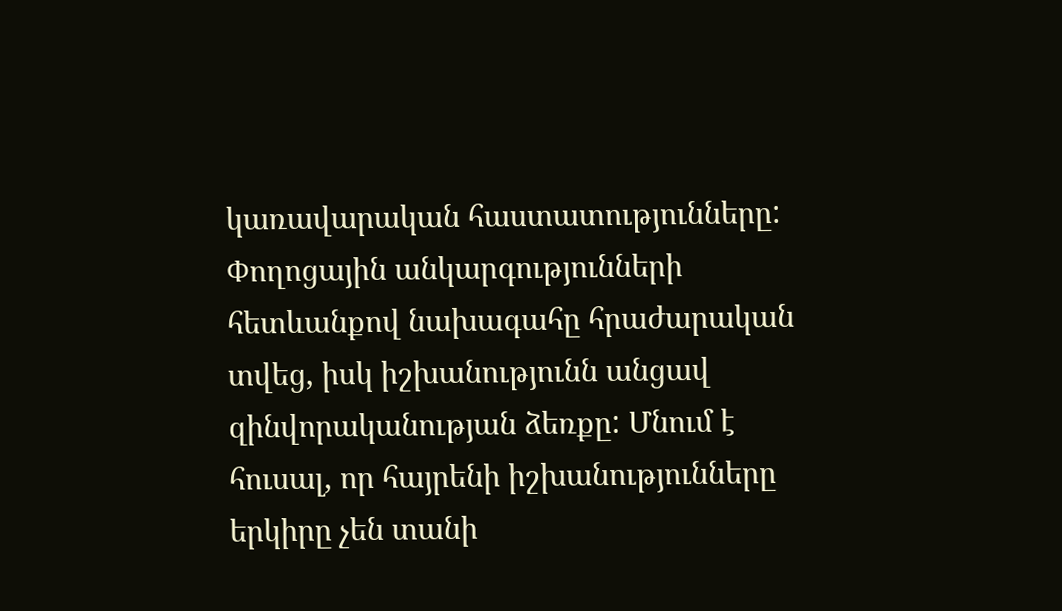կառավարական հաստատությունները: Փողոցային անկարգությունների հետևանքով նախագահը հրաժարական տվեց, իսկ իշխանությունն անցավ զինվորականության ձեռքը: Մնում է հուսալ, որ հայրենի իշխանությունները երկիրը չեն տանի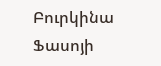Բուրկինա Ֆասոյի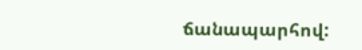ճանապարհով: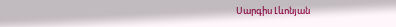Սարգիս Լևոնյան